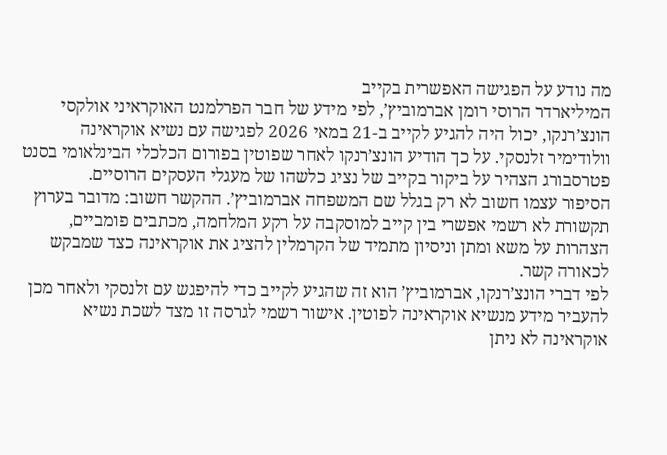מה נודע על הפגישה האפשרית בקייב
המיליארדר הרוסי רומן אברמוביץ’, לפי מידע של חבר הפרלמנט האוקראיני אולקסי הונצ’רנקו, יכול היה להגיע לקייב ב-21 במאי 2026 לפגישה עם נשיא אוקראינה וולודימיר זלנסקי. על כך הודיע הונצ’רנקו לאחר שפוטין בפורום הכלכלי הבינלאומי בסנט פטרסבורג הצהיר על ביקור בקייב של נציג כלשהו של מעגלי העסקים הרוסיים.
הסיפור עצמו חשוב לא רק בגלל שם המשפחה אברמוביץ’. ההקשר חשוב: מדובר בערוץ תקשורת לא רשמי אפשרי בין קייב למוסקבה על רקע המלחמה, מכתבים פומביים, הצהרות על משא ומתן וניסיון מתמיד של הקרמלין להציג את אוקראינה כצד שמבקש לכאורה קשר.
לפי דברי הונצ’רנקו, אברמוביץ’ הוא זה שהגיע לקייב כדי להיפגש עם זלנסקי ולאחר מכן להעביר מידע מנשיא אוקראינה לפוטין. אישור רשמי לגרסה זו מצד לשכת נשיא אוקראינה לא ניתן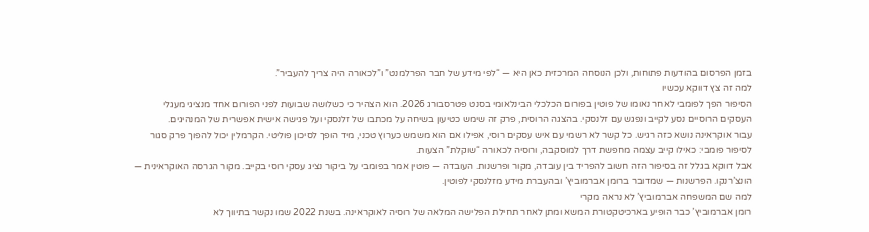בזמן הפרסום בהודעות פתוחות, ולכן הנוסחה המרכזית כאן היא — “לפי מידע של חבר הפרלמנט” ו”לכאורה היה צריך להעביר”.
למה זה צץ דווקא עכשיו
הסיפור הפך לפומבי לאחר נאומו של פוטין בפורום הכלכלי הבינלאומי בסנט פטרסבורג 2026. הוא הצהיר כי כשלושה שבועות לפני הפורום אחד מנציגי מעגלי העסקים הרוסיים נסע לקייב ונפגש עם זלנסקי. בהצגה הרוסית, פרק זה שימש כטיעון בשיחה על מכתבו של זלנסקי ועל פגישה אישית אפשרית של המנהיגים.
עבור אוקראינה נושא כזה רגיש. כל קשר לא רשמי עם איש עסקים רוסי, אפילו אם הוא משמש כערוץ טכני, מיד הופך לסיכון פוליטי. הקרמלין יכול להפוך פרק סגור לסיפור פומבי: כאילו קייב עצמה מחפשת דרך למוסקבה, ורוסיה לכאורה “שוקלת” הצעות.
אבל דווקא בגלל זה בסיפור הזה חשוב להפריד בין עובדה, מקור ופרשנות. העובדה — פוטין אמר בפומבי על ביקור נציג עסקי רוסי בקייב. מקור הגרסה האוקראינית — הונצ’רנקו. הפרשנות — שמדובר ברומן אברמוביץ’ ובהעברת מידע מזלנסקי לפוטין.
למה שם המשפחה אברמוביץ’ לא נראה מקרי
רומן אברמוביץ’ כבר הופיע בארכיטקטורת המשא ומתן לאחר תחילת הפלישה המלאה של רוסיה לאוקראינה. בשנת 2022 שמו נקשר בתיווך לא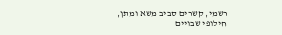רשמי, קשרים סביב משא ומתן, חילופי שבויים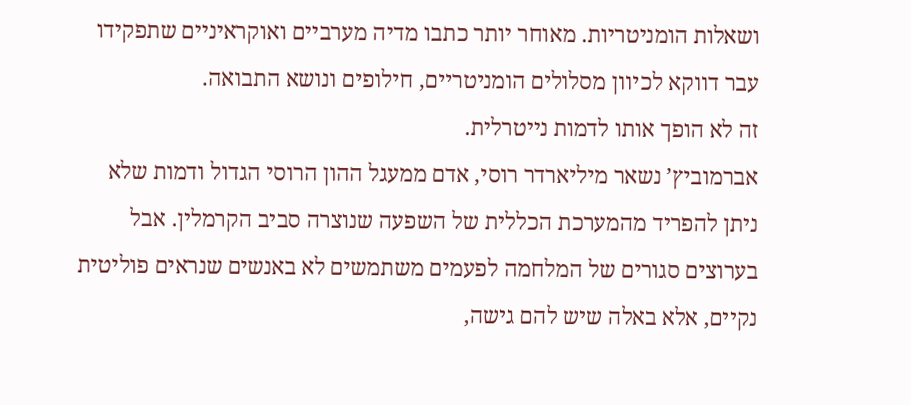ושאלות הומניטריות. מאוחר יותר כתבו מדיה מערביים ואוקראיניים שתפקידו עבר דווקא לכיוון מסלולים הומניטריים, חילופים ונושא התבואה.
זה לא הופך אותו לדמות נייטרלית.
אברמוביץ’ נשאר מיליארדר רוסי, אדם ממעגל ההון הרוסי הגדול ודמות שלא ניתן להפריד מהמערכת הכללית של השפעה שנוצרה סביב הקרמלין. אבל בערוצים סגורים של המלחמה לפעמים משתמשים לא באנשים שנראים פוליטית נקיים, אלא באלה שיש להם גישה,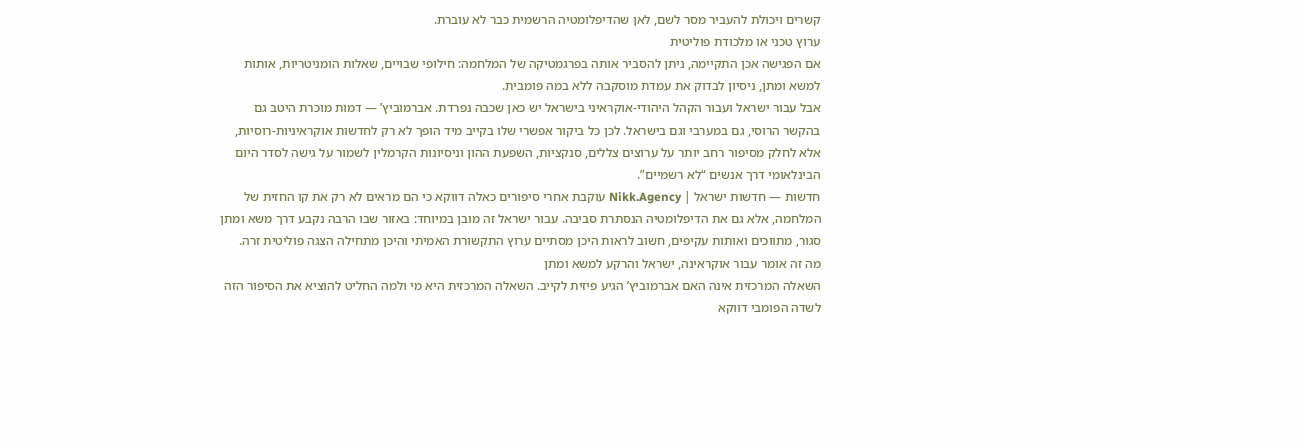קשרים ויכולת להעביר מסר לשם, לאן שהדיפלומטיה הרשמית כבר לא עוברת.
ערוץ טכני או מלכודת פוליטית
אם הפגישה אכן התקיימה, ניתן להסביר אותה בפרגמטיקה של המלחמה: חילופי שבויים, שאלות הומניטריות, אותות למשא ומתן, ניסיון לבדוק את עמדת מוסקבה ללא במה פומבית.
אבל עבור ישראל ועבור הקהל היהודי-אוקראיני בישראל יש כאן שכבה נפרדת. אברמוביץ’ — דמות מוכרת היטב גם בהקשר הרוסי, גם במערבי וגם בישראל. לכן כל ביקור אפשרי שלו בקייב מיד הופך לא רק לחדשות אוקראיניות-רוסיות, אלא לחלק מסיפור רחב יותר על ערוצים צללים, סנקציות, השפעת ההון וניסיונות הקרמלין לשמור על גישה לסדר היום הבינלאומי דרך אנשים “לא רשמיים”.
חדשות — חדשות ישראל | Nikk.Agency עוקבת אחרי סיפורים כאלה דווקא כי הם מראים לא רק את קו החזית של המלחמה, אלא גם את הדיפלומטיה הנסתרת סביבה. עבור ישראל זה מובן במיוחד: באזור שבו הרבה נקבע דרך משא ומתן סגור, מתווכים ואותות עקיפים, חשוב לראות היכן מסתיים ערוץ התקשורת האמיתי והיכן מתחילה הצגה פוליטית זרה.
מה זה אומר עבור אוקראינה, ישראל והרקע למשא ומתן
השאלה המרכזית אינה האם אברמוביץ’ הגיע פיזית לקייב. השאלה המרכזית היא מי ולמה החליט להוציא את הסיפור הזה לשדה הפומבי דווקא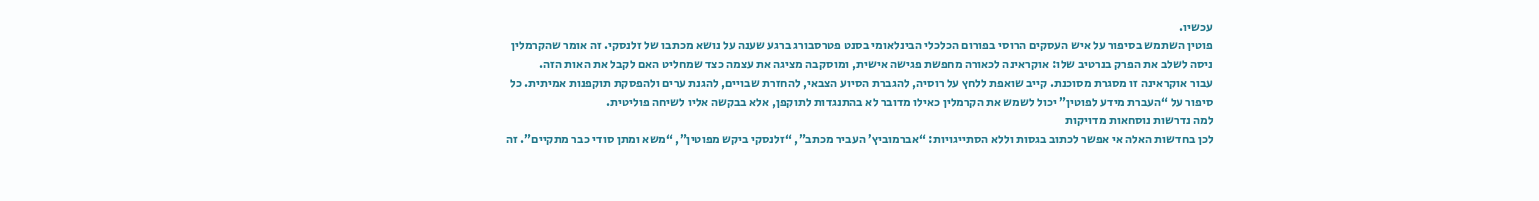עכשיו.
פוטין השתמש בסיפור על איש העסקים הרוסי בפורום הכלכלי הבינלאומי בסנט פטרסבורג ברגע שענה על נושא מכתבו של זלנסקי. זה אומר שהקרמלין ניסה לשלב את הפרק בנרטיב שלו: אוקראינה לכאורה מחפשת פגישה אישית, ומוסקבה מציגה את עצמה כצד שמחליט האם לקבל את האות הזה.
עבור אוקראינה זו מסגרת מסוכנת. קייב שואפת ללחץ על רוסיה, להגברת הסיוע הצבאי, להחזרת שבויים, להגנת ערים ולהפסקת תוקפנות אמיתית. כל סיפור על “העברת מידע לפוטין” יכול לשמש את הקרמלין כאילו מדובר לא בהתנגדות לתוקפן, אלא בבקשה אליו לשיחה פוליטית.
למה נדרשות נוסחאות מדויקות
לכן בחדשות האלה אי אפשר לכתוב בגסות וללא הסתייגויות: “אברמוביץ’ העביר מכתב”, “זלנסקי ביקש מפוטין”, “משא ומתן סודי כבר מתקיים”. זה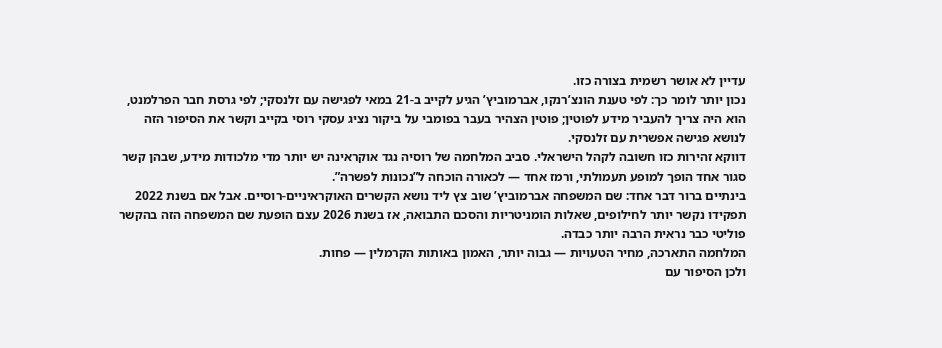עדיין לא אושר רשמית בצורה כזו.
נכון יותר לומר כך: לפי טענת הונצ’רנקו, אברמוביץ’ הגיע לקייב ב-21 במאי לפגישה עם זלנסקי; לפי גרסת חבר הפרלמנט, הוא היה צריך להעביר מידע לפוטין; פוטין הצהיר בעבר בפומבי על ביקור נציג עסקי רוסי בקייב וקשר את הסיפור הזה לנושא פגישה אפשרית עם זלנסקי.
דווקא זהירות כזו חשובה לקהל הישראלי. סביב המלחמה של רוסיה נגד אוקראינה יש יותר מדי מלכודות מידע, שבהן קשר סגור אחד הופך למופע תעמולתי, ורמז אחד — לכאורה הוכחה ל”נכונות לפשרה”.
בינתיים ברור דבר אחד: שם המשפחה אברמוביץ’ שוב צץ ליד נושא הקשרים האוקראיניים-רוסיים. אבל אם בשנת 2022 תפקידו נקשר יותר לחילופים, שאלות הומניטריות והסכם התבואה, אז בשנת 2026 עצם הופעת שם המשפחה הזה בהקשר פוליטי כבר נראית הרבה יותר כבדה.
המלחמה התארכה, מחיר הטעויות — גבוה יותר, האמון באותות הקרמלין — פחות.
ולכן הסיפור עם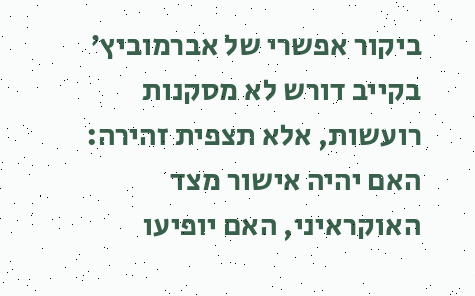ביקור אפשרי של אברמוביץ’ בקייב דורש לא מסקנות רועשות, אלא תצפית זהירה: האם יהיה אישור מצד האוקראיני, האם יופיעו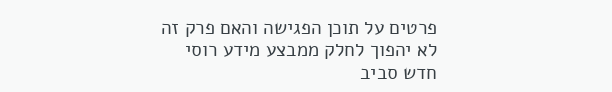פרטים על תוכן הפגישה והאם פרק זה לא יהפוך לחלק ממבצע מידע רוסי חדש סביב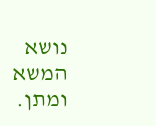נושא המשא ומתן.